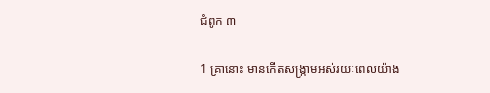ជំពូក ៣

1 គ្រានោះ មានកើតសង្ក្រាមអស់រយៈពេលយ៉ាង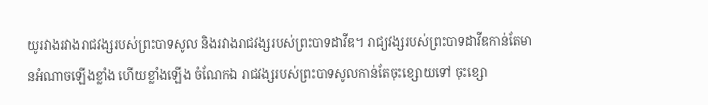យូរវាងរវាងរាជ‌វង្សរបស់ព្រះបាទសូល និងរវាងរាជ‌វង្សរបស់ព្រះបាទដាវីឌ។ រាជ្យវង្សរបស់ព្រះបាទដាវីឌកាន់តែមានអំណាចឡើងខ្លាំង ហើយខ្លាំងឡើង ចំណែកឯ រាជ‌វង្សរបស់ព្រះបាទសូលកាន់តែចុះខ្សោយទៅ ចុះខ្សោ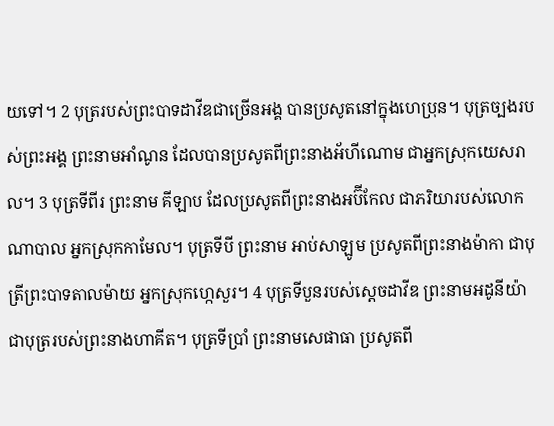យទៅ។ 2 បុត្ររបស់ព្រះបាទដាវីឌជាច្រើនអង្គ បានប្រសូតនៅក្នុងហេប្រុន។ បុត្រច្បងរបស់ព្រះអង្គ ព្រះនាមអាំណូន ដែលបានប្រសូតពីព្រះនាងអ័ហីណោម ជាអ្នកស្រុកយេសរាល។ 3 បុត្រទីពីរ ព្រះនាម គីឡាប ដែលប្រសូតពីព្រះនាងអប៊ី‌កែល ជាភរិយារបស់លោកណាបាល អ្នកស្រុកកាមែល។ បុត្រទីបី ព្រះនាម អាប់សាឡូម ប្រសូតពីព្រះនាងម៉ាកា ជាបុត្រីព្រះបាទតាលម៉ាយ អ្នកស្រុកហ្កេសួរ។ 4 បុត្រទីបួនរបស់ស្តេចដាវីឌ ព្រះ‌នាមអដូនី‌យ៉ា ជាបុត្ររបស់ព្រះនាងហាគីត។ បុត្រទីប្រាំ ព្រះនាមសេផាធា ប្រសូតពី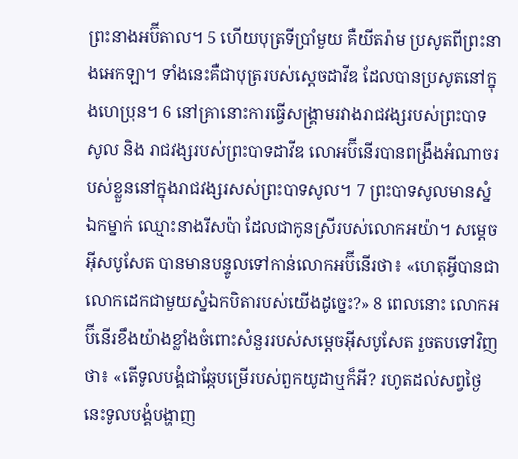ព្រះនាងអប៊ីតាល។ 5 ហើយបុត្រទីប្រាំមួយ គឺយីតរ៉ាម ប្រសូតពីព្រះនាងអេកឡា។ ទាំងនេះគឺជាបុត្ររបស់ស្តេចដាវីឌ ដែលបានប្រសូតនៅក្នុងហេប្រុន។ 6 នៅគ្រានោះការធ្វើសង្គ្រាមរវាងរាជវង្សរបស់ព្រះបាទសូល និង រាជវង្សរបស់ព្រះបាទដាវីឌ លោអប៊ីនើរបានពង្រឹងអំណាចរបស់ខ្លួននៅក្នុងរាជវង្សរសស់ព្រះបាទសូល។ 7 ព្រះបាទសូលមានស្នំឯកម្នាក់ ឈ្មោះនាងរីសប៉ា ដែលជាកូនស្រីរបស់លោកអយ៉ា។ សម្តេចអ៊ីសបូសែត បានមានបន្ទូលទៅកាន់លោកអប៊ីនើរថា៖ «ហេតុអ្វីបានជាលោកដេកជាមួយស្នំឯកបិតារបស់យើងដូច្នេះ?» 8 ពេលនោះ លោកអប៊ីនើរខឹងយ៉ាងខ្លាំងចំពោះសំនួររបស់សម្តេចអ៊ីសបូសែត រួចតបទៅវិញថា៖ «តើទូលបង្គំជាឆ្កែបម្រើរបស់ពួកយូដាឬក៏អី? រហូតដល់សព្វថ្ងៃនេះទូលបង្គំបង្ហាញ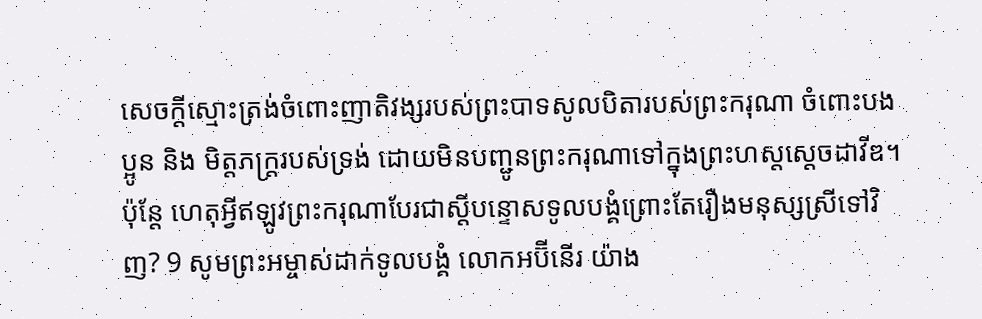សេចក្តីស្មោះត្រង់ចំពោះញាតិវង្សរបស់ព្រះបាទសូលបិតារបស់ព្រះករុណា ចំពោះបងប្អូន និង មិត្តភក្រ្តរបស់ទ្រង់ ដោយមិនបញ្ជូនព្រះករុណាទៅក្នុងព្រះហស្តស្តេចដាវីឌ។ ប៉ុន្តែ ហេតុអ្វីឥឡូវព្រះករុណាបែរជាស្តីបន្ទោសទូលបង្គំព្រោះតែរឿងមនុស្សស្រីទៅវិញ? 9 សូមព្រះអម្ចាស់ដាក់ទូលបង្គំ លោកអប៊ីនើរ យ៉ាង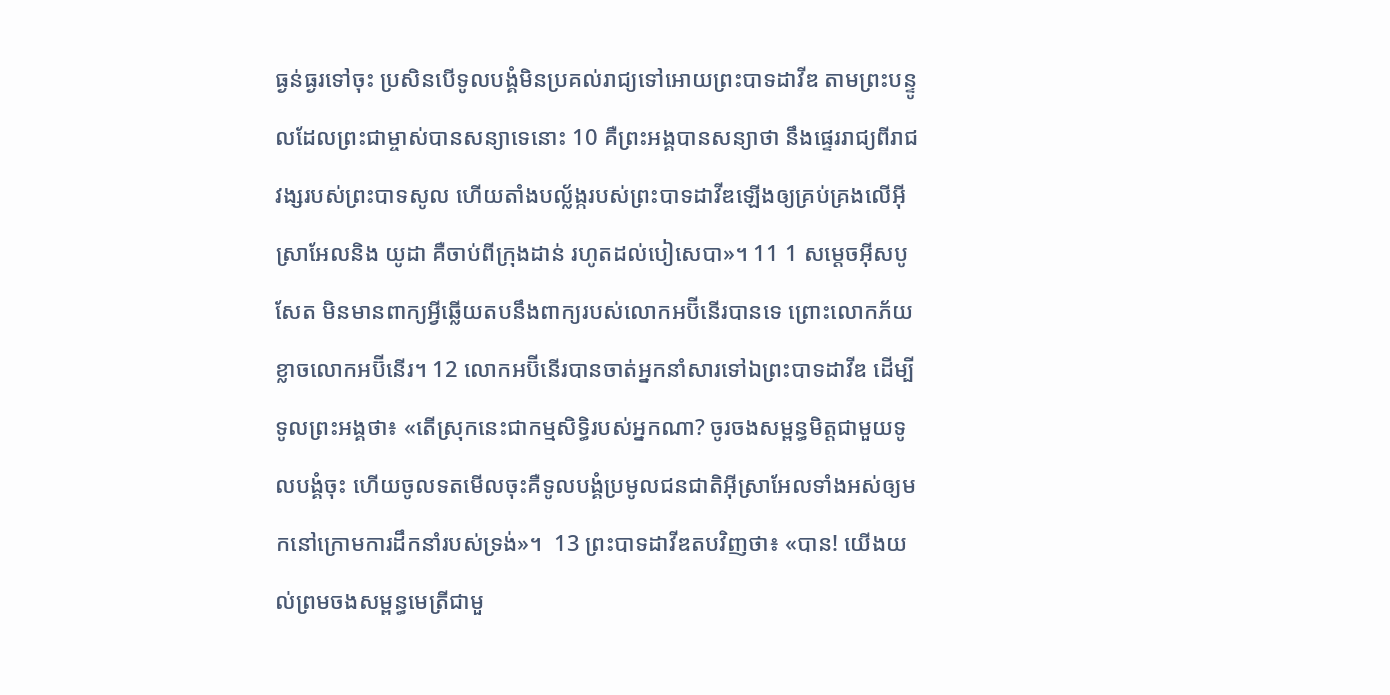ធ្ងន់ធ្ងរទៅចុះ ប្រសិនបើទូលបង្គំមិនប្រគល់រាជ្យទៅអោយព្រះបាទដាវីឌ តាមព្រះបន្ទូលដែលព្រះជាម្ចាស់បានសន្យាទេនោះ 10 គឺព្រះអង្គបានសន្យាថា នឹងផ្ទេររាជ្យពីរាជវង្សរបស់ព្រះបាទសូល ហើយតាំងបល័្លង្ករបស់ព្រះបាទដាវីឌឡើងឲ្យគ្រប់គ្រងលើអ៊ីស្រាអែលនិង យូដា គឺចាប់ពីក្រុងដាន់ រហូតដល់បៀសេបា»។ 11 1 សម្តេចអ៊ីសបូសែត មិនមានពាក្យអ្វីឆ្លើយតបនឹងពាក្យរបស់លោកអប៊ីនើរបានទេ ព្រោះលោកភ័យខ្លាចលោកអប៊ីនើរ។ 12 លោកអប៊ីនើរបានចាត់អ្នកនាំសារទៅឯព្រះបាទដាវីឌ ដើម្បីទូលព្រះអង្គថា៖ «តើស្រុកនេះជាកម្មសិទ្ធិរបស់អ្នកណា? ចូរចងសម្ពន្ធមិត្តជាមួយទូលបង្គំចុះ ហើយចូលទតមើលចុះគឺទូលបង្គំប្រមូលជនជាតិអ៊ីស្រាអែលទាំងអស់ឲ្យមកនៅក្រោមការដឹកនាំរបស់ទ្រង់»។  13 ព្រះបាទដាវីឌតបវិញថា៖ «បាន! យើងយល់ព្រមចងសម្ពន្ធមេត្រីជាមួ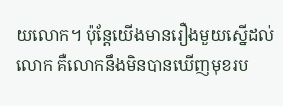យលោក។ ប៉ុន្តែយើងមានរឿងមួយស្នើដល់លោក គឺលោកនឹងមិនបានឃើញមុខរប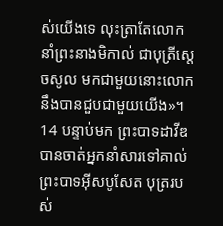ស់យើងទេ លុះត្រាតែលោកនាំព្រះ‌នាងមិកាល់ ជាបុត្រីស្តេចសូល មកជាមួយនោះលោកនឹងបានជួបជាមួយយើង»។ 14 បន្ទាប់មក ព្រះបាទដាវីឌ បានចាត់អ្នកនាំសារទៅគាល់ព្រះ‌បាទអ៊ីស‌បូសែត បុត្ររបស់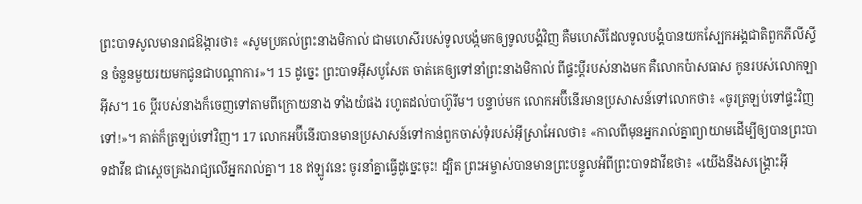ព្រះបាទសូលមានរាជឱង្ការថា៖ «សូមប្រគល់ព្រះ‌នាងមិកាល់ ជាមហេសីរបស់ទូលបង្កំមកឲ្យទូលបង្គំវិញ គឺមហេសីដែលទូលបង្គំបានយកស្បែកអង្គជាតិពួកភីលីស្ទីន ចំនួនមួយរយមកជូនជាបណ្តាការ»។ 15 ដូច្នេះ ព្រះ‌បាទអ៊ីស‌បូសែត ចាត់គេឲ្យទៅនាំព្រះ‌នាងមិកាល់ ពីផ្ទះប្តីរបស់នាងមក គឺលោកប៉ាសធាស កូនរបស់លោកឡាអ៊ីស។ 16 ប្តីរបស់នាងក៏ចេញទៅតាមពីក្រោយនាង ទាំងយំផង រហូតដល់បាហ៊ូរីម។ បន្ទាប់មក លោកអប៊ីនើរមានប្រសាសន៍ទៅលោកថា៖ «ចូរត្រឡប់ទៅផ្ទះវិញទៅ!»។ គាត់ក៏ត្រឡប់ទៅវិញ។ 17 លោកអប៊ីនើរបានមានប្រសាសន៍ទៅកាន់ពួកចាស់ទុំរបស់អ៊ីស្រាអែលថា៖ «កាលពីមុនអ្នករាល់គ្នាព្យាយាមដើម្បីឲ្យបានព្រះបាទដាវីឌ ជាស្តេចគ្រងរាជ្យលើអ្នករាល់គ្នា។ 18 ឥឡូវនេះ ចូរនាំគ្នាធ្វើដូច្នេះចុះ! ដ្បិត ព្រះអម្ចាស់បានមានព្រះបន្ទូលអំពីព្រះបាទដាវីឌថា៖ «យើងនឹងសង្គ្រោះអ៊ី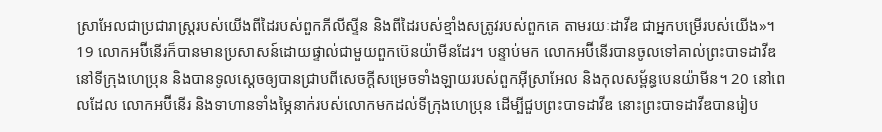ស្រាអែលជាប្រជារាស្រ្តរបស់យើងពីដៃរបស់ពួកភីលីស្ទីន និងពីដៃរបស់ខ្មាំងសត្រូវរបស់ពួកគេ តាមរយៈដាវីឌ ជាអ្នកបម្រើរបស់យើង»។ 19 លោកអប៊ីនើរក៏បានមានប្រសាសន៍ដោយផ្ទាល់ជាមួយពួកប៊េនយ៉ាមីនដែរ។ បន្ទាប់មក លោកអប៊ីនើរបានចូលទៅគាល់ព្រះបាទដាវីឌ នៅទីក្រុងហេប្រុន និងបានទូលស្តេចឲ្យបានជ្រាបពីសេចក្តីសម្រេចទាំងឡាយរបស់ពួកអ៊ីស្រាអែល និងកុលសម្ព័ន្ធបេនយ៉ាមីន។ 20 នៅពេលដែល លោកអប៊ីនើរ និងទាហានទាំងម្ភៃនាក់របស់លោកមកដល់ទីក្រុងហេប្រុន ដើម្បីជួបព្រះបាទដាវីឌ នោះព្រះបាទដាវីឌបានរៀប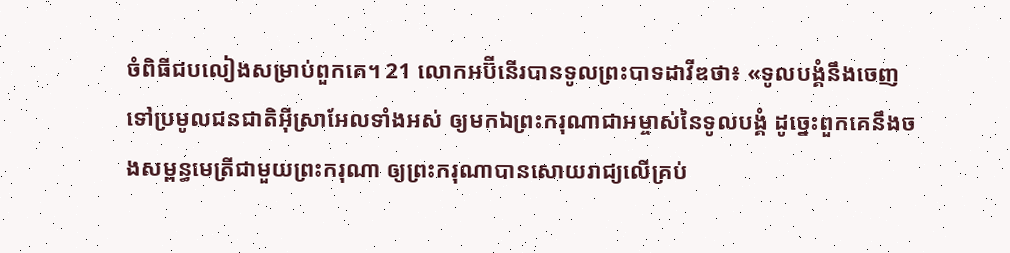ចំពិធីជបលៀងសម្រាប់ពួកគេ។ 21 លោកអប៊ីនើរបានទូលព្រះបាទដាវីឌថា៖ «ទូលបង្គំនឹងចេញទៅប្រមូលជនជាតិអ៊ីស្រាអែលទាំងអស់ ឲ្យមកឯព្រះករុណាជាអម្ចាស់នៃទូលបង្គំ ដូច្នេះពួកគេនឹងចងសម្ពន្ធមេត្រីជាមួយព្រះករុណា ឲ្យព្រះករុណាបានសោយរាជ្យលើគ្រប់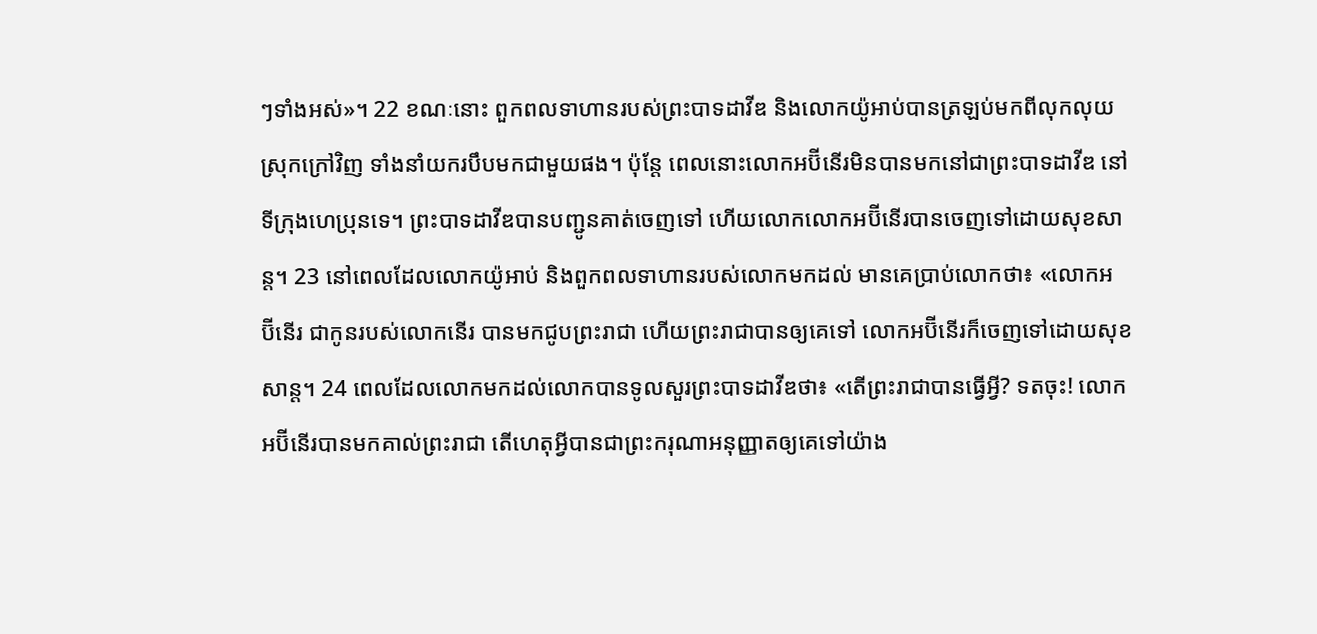ៗទាំងអស់»។ 22 ខណៈនោះ ពួកពលទាហានរបស់ព្រះបាទដាវីឌ និងលោកយ៉ូអាប់បានត្រឡប់មកពីលុកលុយស្រុកក្រៅវិញ ទាំងនាំយករបឹបមកជាមួយផង។ ប៉ុន្តែ ពេលនោះលោកអប៊ី‌នើរមិនបានមកនៅជាព្រះបាទដាវីឌ នៅទីក្រុងហេប្រុនទេ។ ព្រះបាទដាវីឌបានបញ្ជូនគាត់ចេញទៅ ហើយលោកលោកអប៊ី‌នើរបានចេញទៅដោយសុខសាន្ត។ 23 នៅពេលដែលលោកយ៉ូអាប់ និងពួកពលទាហានរបស់លោកមកដល់ មានគេប្រាប់លោកថា៖ «លោកអប៊ី‌នើរ ជាកូនរបស់លោកនើរ បានមកជូបព្រះរាជា ហើយព្រះរាជាបានឲ្យគេទៅ លោកអប៊ី‌នើរក៏ចេញទៅដោយសុខសាន្ត។ 24 ពេលដែលលោកមកដល់លោកបានទូលសួរព្រះបាទដាវីឌថា៖ «តើព្រះរាជាបានធ្វើអ្វី? ទតចុះ! លោកអប៊ី‌នើរបានមកគាល់ព្រះរាជា តើហេតុអ្វីបានជាព្រះករុណាអនុញ្ញាតឲ្យគេទៅយ៉ាង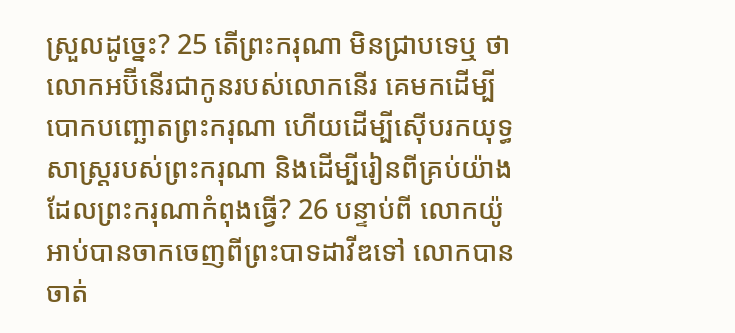ស្រួលដូច្នេះ? 25 តើព្រះករុណា មិនជ្រាបទេឬ ថា លោកអប៊ី‌នើរជាកូនរបស់លោកនើរ គេមកដើម្បីបោកបញ្ឆោតព្រះករុណា ហើយដើម្បីស៊ើបរកយុទ្ធសាស្រ្តរបស់ព្រះករុណា និងដើម្បីរៀនពីគ្រប់យ៉ាងដែលព្រះករុណាកំពុងធ្វើ? 26 បន្ទាប់ពី លោកយ៉ូអាប់បានចាកចេញពីព្រះបាទដាវីឌទៅ លោកបានចាត់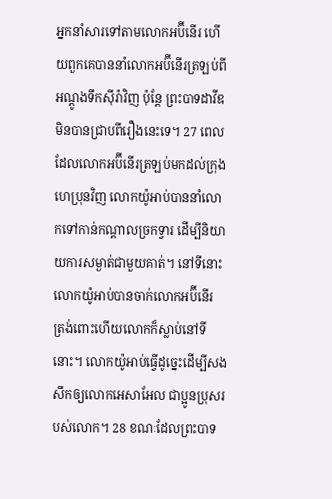អ្នកនាំសារទៅតាមលោកអប៊ី‌នើរ ហើយពួកគេបាននាំលោកអប៊ី‌នើរត្រឡប់ពីអណ្ដូងទឹកស៊ីរ៉ាវិញ ប៉ុន្តែ ព្រះបាទដាវីឌ មិនបានជ្រាបពីរឿងនេះទេ។ 27 ពេលដែលលោកអប៊ីនើរត្រឡប់មកដល់ក្រុងហេប្រុនវិញ លោកយ៉ូអាប់បាននាំលោកទៅកាន់កណ្តាលច្រកទ្វារ ដើម្បីនិយាយការសម្ងាត់ជាមួយគាត់។ នៅទីនោះលោកយ៉ូអាប់បានចាក់លោកអប៊ីនើរ ត្រង់ពោះហើយលោកក៏ស្លាប់នៅទីនោះ។ លោកយ៉ូអាប់ធ្វើដូច្នេះដើម្បីសងសឹកឲ្យលោកអេសាអែល ជាប្អូនប្រុសរបស់លោក។ 28 ខណៈដែលព្រះបាទ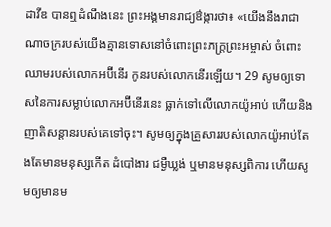ដាវីឌ បានឮដំណឹងនេះ ព្រះអង្គមានរាជ្យឳង្ការថា៖ «យើងនឹងរាជាណាចក្ររបស់យើងគ្មានទោសនៅចំពោះព្រះភក្រ្តព្រះអម្ចាស់ ចំពោះឈាមរបស់លោកអប៊ីនើរ កូនរបស់លោកនើរឡើយ។ 29 សូមឲ្យទោសនៃការសម្លាប់លោកអប៊ីនើរនេះ ធ្លាក់ទៅលើលោកយ៉ូអាប់ ហើយនិងញាតិសន្តានរបស់គេទៅចុះ។ សូមឲ្យក្នុងគ្រួសាររបស់លោកយ៉ូអាប់តែងតែមានមនុស្សកើត ដំបៅងារ ជម្ងឺឃ្លង់ ឬមានមនុស្សពិការ ហើយសូមឲ្យមានម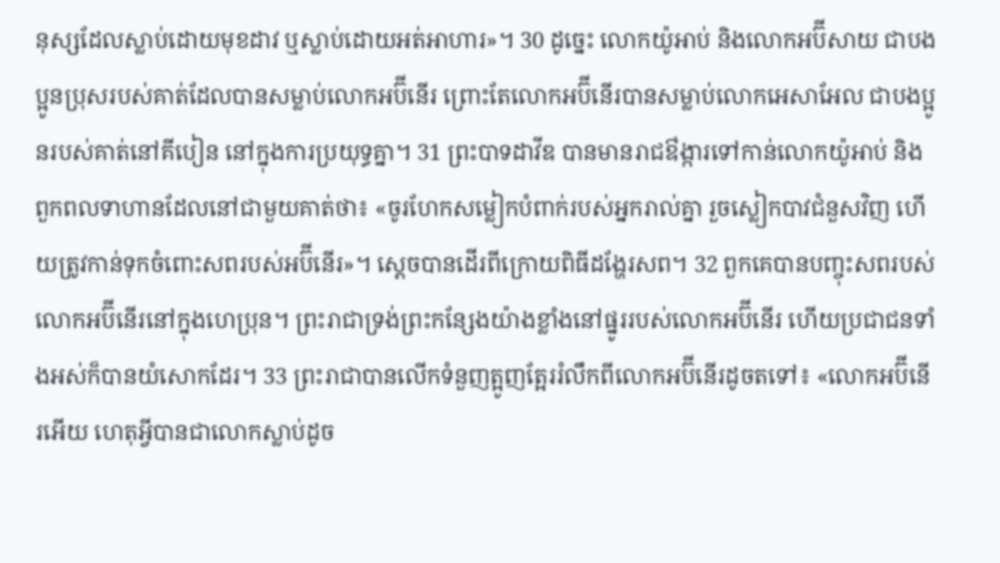នុស្សដែលស្លាប់ដោយមុខដាវ ឬស្លាប់ដោយអត់អាហារ»។ 30 ដូច្នេះ លោកយ៉ូអាប់ និងលោកអប៊ីសាយ ជាបងប្អូនប្រុសរបស់គាត់ដែលបានសម្លាប់លោកអប៊ីនើរ ព្រោះតែលោកអប៊ីនើរបានសម្លាប់លោកអេសាអែល ជាបងប្អូនរបស់គាត់នៅគីបៀន នៅក្នុងការប្រយុទ្ធគ្នា។ 31 ព្រះបាទដាវីឌ បានមានរាជឳង្ការទៅកាន់លោកយ៉ូអាប់ និងពួកពលទាហានដែលនៅជាមួយគាត់ថា៖ «ចូរហែកសម្លៀកបំពាក់របស់អ្នករាល់គ្នា រួចស្លៀកបាវជំនួសវិញ ហើយត្រូវកាន់ទុកចំពោះសពរបស់អប៊ីនើរ»។ ស្តេចបានដើរពីក្រោយពិធីដង្ហែរសព។ 32 ពួកគេបានបញ្ចុះសពរបស់លោកអប៊ីនើរនៅក្នុងហេប្រុន។ ព្រះរាជាទ្រង់ព្រះកន្សែងយ៉ាងខ្លាំងនៅផ្នូររបស់លោកអប៊ីនើរ ហើយប្រជាជនទាំងអស់ក៏បានយំសោកដែរ។ 33 ព្រះរាជាបានលើកទំនួញត្អូញត្អែររំលឹកពីលោកអប៊ីនើរដូចតទៅ៖ «លោកអប៊ីនើរអើយ ហេតុអ្វីបានជាលោកស្លាប់ដូច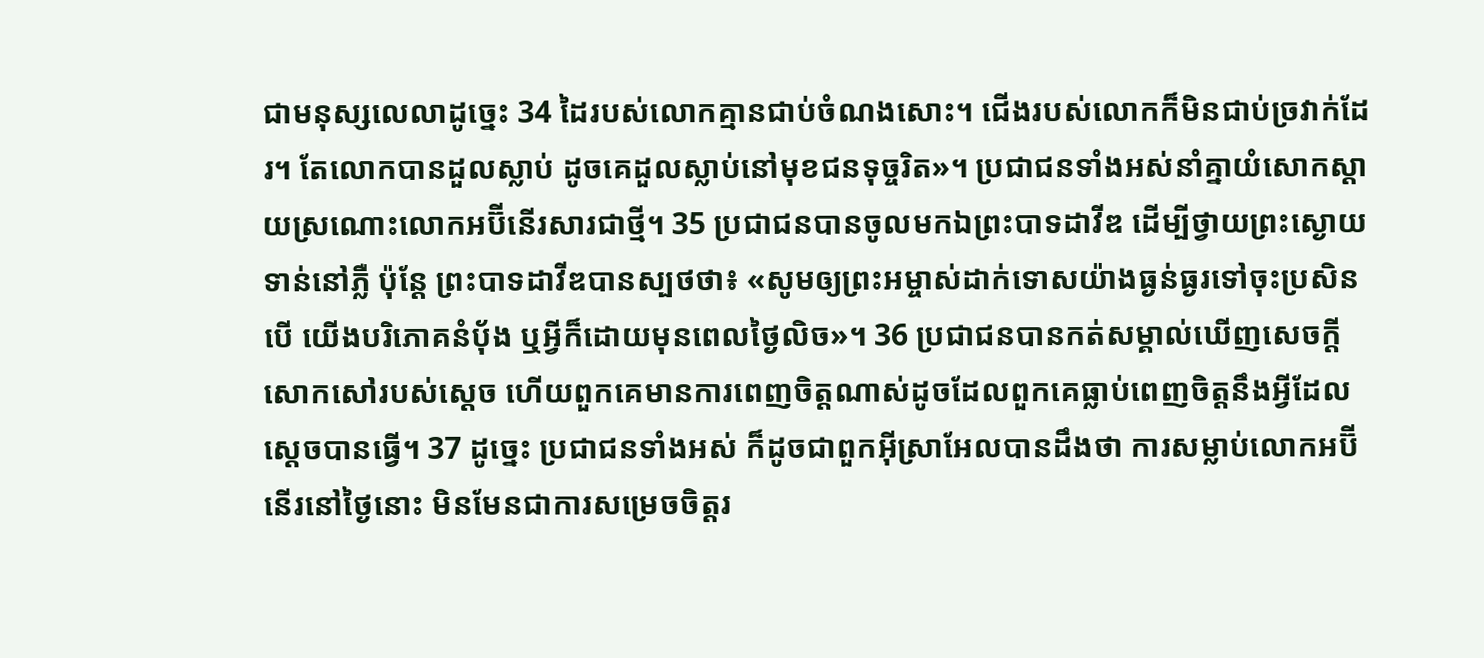ជាមនុស្សលេលាដូច្នេះ 34 ដៃរបស់លោកគ្មានជាប់ចំណងសោះ។ ជើងរបស់លោកក៏មិនជាប់ច្រវាក់ដែរ។ តែលោកបានដួលស្លាប់ ដូចគេដួលស្លាប់នៅមុខជនទុច្ចរិត»។ ប្រជាជនទាំងអស់នាំគ្នាយំសោកស្តាយស្រណោះលោកអប៊ីនើរសារជាថ្មី។ 35 ប្រជាជនបានចូលមកឯព្រះបាទដាវីឌ ដើម្បីថ្វាយព្រះស្ងោយទាន់នៅភ្លឺ ប៉ុន្តែ ព្រះបាទដាវីឌបានស្បថថា៖ «សូមឲ្យព្រះអម្ចាស់ដាក់ទោសយ៉ាងធ្ងន់ធ្ងរទៅចុះប្រសិនបើ យើងបរិភោគនំប៉័ង ឬអ្វីក៏ដោយមុនពេលថ្ងៃលិច»។ 36 ប្រជាជនបានកត់សម្គាល់ឃើញសេចក្តីសោកសៅរបស់ស្តេច ហើយពួកគេមានការពេញចិត្តណាស់ដូចដែលពួកគេធ្លាប់ពេញចិត្តនឹងអ្វីដែលស្តេចបានធ្វើ។ 37 ដូច្នេះ ប្រជាជនទាំងអស់ ក៏ដូចជាពួកអ៊ីស្រាអែលបានដឹងថា ការសម្លាប់លោកអប៊ីនើរនៅថ្ងៃនោះ មិនមែនជាការសម្រេចចិត្តរ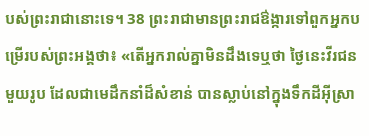បស់ព្រះរាជានោះទេ។ 38 ព្រះរាជាមានព្រះរាជឳង្ការទៅពួកអ្នកបម្រើរបស់ព្រះអង្គថា៖ «តើអ្នករាល់គ្នាមិនដឹងទេឬថា ថ្ងៃនេះវីរជនមួយរូប ដែលជាមេដឹកនាំដ៏សំខាន់ បានស្លាប់នៅក្នុងទឹកដីអ៊ីស្រា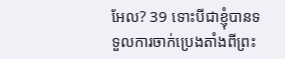អែល? 39 ទោះបីជាខ្ញុំបានទទួលការចាក់ប្រេងតាំងពីព្រះ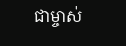ជាម្ចាស់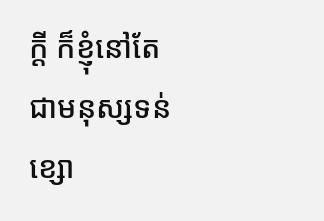ក្តី ក៏ខ្ញុំនៅតែជាមនុស្សទន់ខ្សោ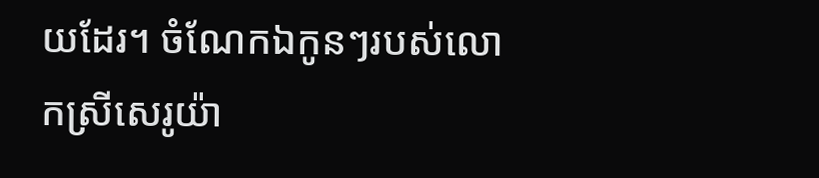យដែរ។ ចំណែកឯកូនៗរបស់លោកស្រីសេរូយ៉ា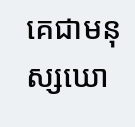គេជាមនុស្សឃោ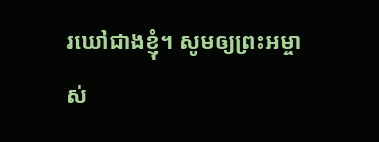រឃៅជាងខ្ញុំ។ សូមឲ្យព្រះអម្ចាស់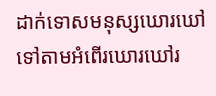ដាក់ទោសមនុស្សឃោរឃៅ ទៅតាមអំពើរឃោរឃៅរ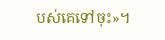បស់គេទៅចុះ»។